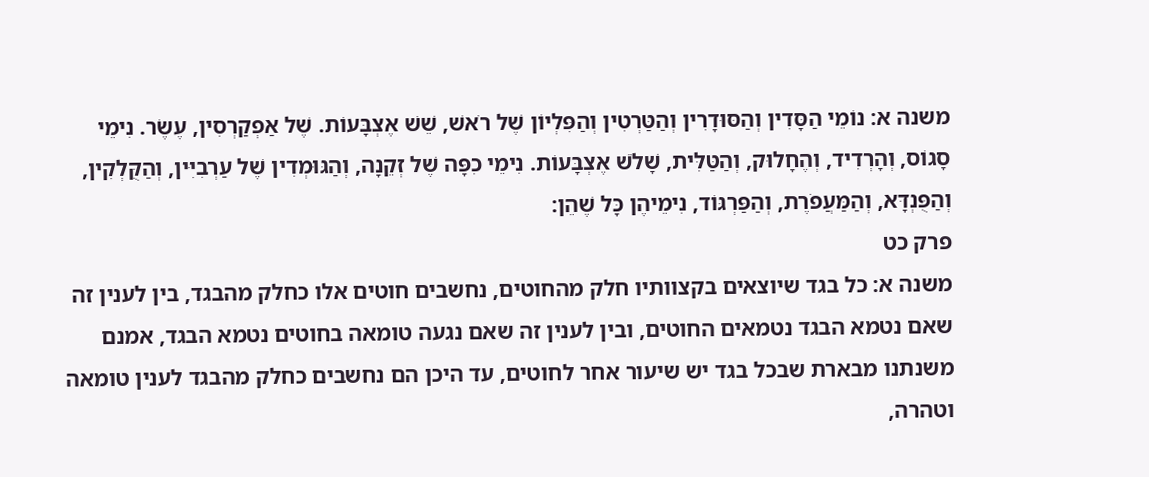משנה א: נוֹמֵי הַסָּדִין וְהַסּוּדָרִין וְהַטַּרְטִין וְהַפִּלְיוֹן שֶׁל רֹאשׁ, שֵׁשׁ אֶצְבָּעוֹת. שֶׁל אַפְקַרְסִין, עֶשֶׂר. נִימֵי סָגוֹס, וְהָרְדִיד, וְהֶחָלוּק, וְהַטַּלִּית, שָׁלֹשׁ אֶצְבָּעוֹת. נִימֵי כִפָּה שֶׁל זְקֵנָה, וְהַגּוּמְדִין שֶׁל עַרְבִיִּין, וְהַקֻּלְקִין, וְהַפֻּנְדָּא, וְהַמַּעֲפֹרֶת, וְהַפַּרְגּוֹד, נִימֵיהֶן כָּל שֶׁהֵן:
פרק כט
משנה א: כל בגד שיוצאים בקצוותיו חלק מהחוטים, נחשבים חוטים אלו כחלק מהבגד, בין לענין זה שאם נטמא הבגד נטמאים החוטים, ובין לענין זה שאם נגעה טומאה בחוטים נטמא הבגד, אמנם משנתנו מבארת שבכל בגד יש שיעור אחר לחוטים, עד היכן הם נחשבים כחלק מהבגד לענין טומאה וטהרה,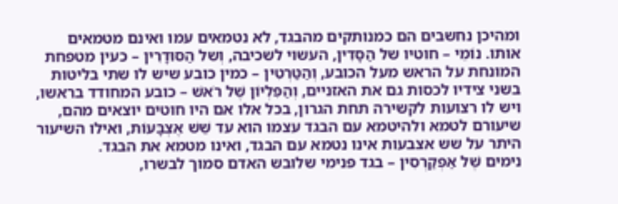ומהיכן נחשבים הם כמנותקים מהבגד, לא נטמאים עמו ואינם מטמאים אותו. נוֹמֵי – חוטיו של הַסָּדִין, העשוי לשכיבה, וְשל הַסּוּדָרִין – כעין מטפחת המונחת על הראש מעל הכובע, וְהַטַּרְטִין – כמין כובע שיש לו שתי בליטות בשני צידיו לכסות גם את האזניים, וְהַפִּלְיוֹן שֶׁל רֹאשׁ – כובע המחודד בראשו, ויש לו רצועות לקשירה תחת הגרון, בכל אלו אם היו חוטים יוצאים מהם, שיעורם לטמא ולהיטמא עם הבגד עצמו הוא עד שֵׁשׁ אֶצְבָּעוֹת, ואילו השיעור היתר על שש אצבעות אינו נטמא עם הבגד, ואינו מטמא את הבגד.
נימים שֶׁל אַפְקַרְסִין – בגד פנימי שלובש האדם סמוך לבשרו,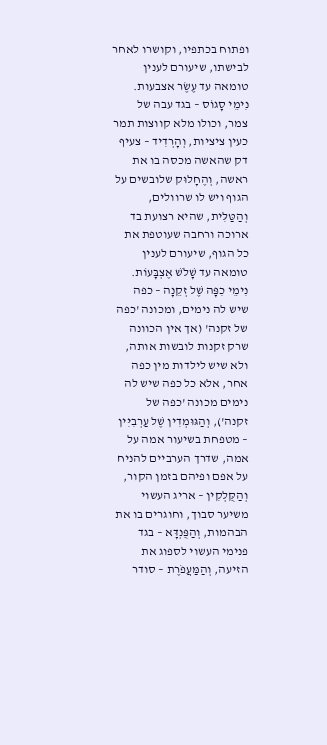ופתוח בכתפיו, וקושרו לאחר לבישתו, שיעורם לענין טומאה עד עֶשֶׂר אצבעות.
נִימֵי סָגוֹס – בגד עבה של צמר, וכולו מלא קווצות תמר כעין ציציות, וְהָרְדִיד – צעיף דק שהאשה מכסה בו את ראשה, וְהֶחָלוּק שלובשים על הגוף ויש לו שרוולים, וְהַטַּלִּית, שהיא רצועת בד ארוכה ורחבה שעוטפת את כל הגוף, שיעורם לענין טומאה עד שָׁלֹשׁ אֶצְבָּעוֹת.
נִימֵי כִפָּה שֶׁל זְקֵנָה – כפה שיש לה נימים, ומכונה 'כפה של זקנה' (אך אין הכוונה שרק זקנות לובשות אותה, ולא שיש לילדות מין כפה אחר, אלא כל כפה שיש לה נימים מכונה 'כפה של זקנה'), וְהַגּוּמְדִין שֶׁל עַרְבִיִּין – מטפחת בשיעור אמה על אמה, שדרך הערביים להניח על אפם ופיהם בזמן הקור, וְהַקֻּלְקִין – אריג העשוי משיער סבוך, וחוגרים בו את הבהמות, וְהַפֻּנְדָּא – בגד פנימי העשוי לספוג את הזיעה, וְהַמַּעֲפֹרֶת – סודר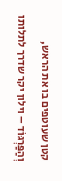קטן שעוטפים בו את הראש, וְהַפַּרְגּוֹד – וילון יקר שדרך לתלותו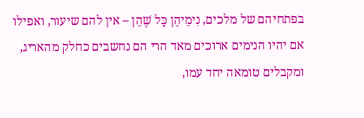בפתחיהם של מלכים, נִימֵיהֶן כָּל שֶׁהֵן – אין להם שיעור, ואפילו אם יהיו הנימים ארוכים מאד הרי הם נחשבים כחלק מהאריג, ומקבלים טומאה יחד עמו,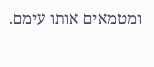ומטמאים אותו עימם.